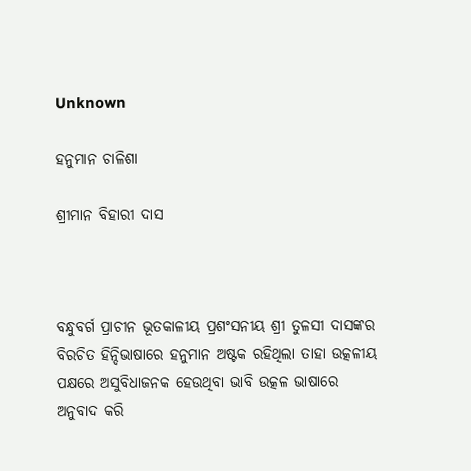Unknown

ହନୁମାନ ଚାଳିଶା

ଶ୍ରୀମାନ ବିହାରୀ ଦାସ



ବନ୍ଧୁବର୍ଗ ପ୍ରାଚୀନ ଭୂତକାଳୀୟ ପ୍ରଶଂସନୀୟ ଶ୍ରୀ ତୁଳସୀ ଦାସଙ୍କର ବିରଚିତ ହିନ୍ଦିଭାଷାରେ ହନୁମାନ ଅଷ୍ଟକ ରହିଥିଲା ତାହା ଉତ୍କଳୀୟ ପକ୍ଷରେ ଅସୁବିଧାଜନକ ହେଉଥିବା ଭାବି ଉତ୍କଳ ଭାଷାରେ ଅନୁବାଦ କରି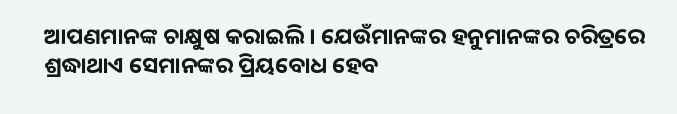ଆପଣମାନଙ୍କ ଚାକ୍ଷୁଷ କରାଇଲି । ଯେଉଁମାନଙ୍କର ହନୁମାନଙ୍କର ଚରିତ୍ରରେ ଶ୍ରଦ୍ଧାଥାଏ ସେମାନଙ୍କର ପ୍ରିୟବୋଧ ହେବ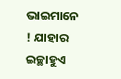ଭାଇମାନେ ! ଯାହାର ଇଚ୍ଛାହୁଏ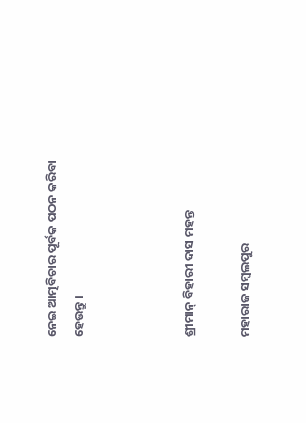ନେଇ ଆତ୍ମବିଚାର ପୂର୍ବକ ପଠନ କରିବା ହେଉନ୍ତୁ ।



ଶ୍ରୀମାନ୍‌ ବିହାରୀ ଦାସ ମହନ୍ତ

ମହାରାଜ ସମ୍ୱଲପୁର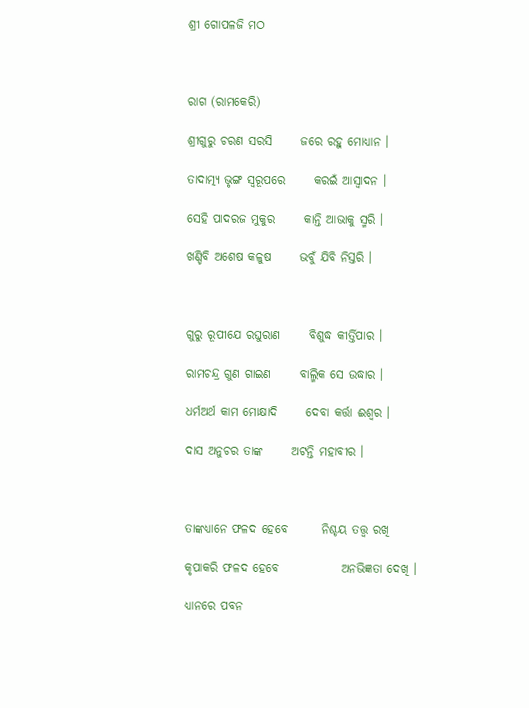ଶ୍ରୀ ଗୋପଳଜି ମଠ



ରାଗ (ରାମକେରି)

ଶ୍ରୀଗୁରୁ ଚରଣ ସରସି      ଜରେ ରହୁ ମୋଧ୍ୟାନ ।

ତାଦାତ୍ମ୍ୟ ଭୃଙ୍ଗ ସ୍ୱରୂପରେ      କରଇଁ ଆସ୍ୱାଦନ ।

ସେହି ପାଦରଜ ମୁକୁର      କାନ୍ତି ଆଭାକୁ ସ୍ମରି ।

ଖଣ୍ଡିବି ଅଶେଷ କଳୁଷ      ଭବୁଁ ଯିବି ନିସ୍ତରି ।



ଗୁରୁ ରୂପୀଯେ ରଘୁରାଣ      ବିଶୁଦ୍ଧ କୀର୍ତ୍ତିପାର ।

ରାମଚନ୍ଦ୍ର ଗୁଣ ଗାଇଣ      ବାଲ୍ମିକ ସେ ଉଦ୍ଧାର ।

ଧର୍ମଅର୍ଥ କାମ ମୋକ୍ଷାଦି      ଦେବା କର୍ତ୍ତା ଈଶ୍ୱର ।

ଦାସ ଅନୁଚର ତାଙ୍କ      ଅଟନ୍ତି ମହାବୀର ।



ତାଙ୍କଧ୍ୟାନେ ଫଳଦ ହେବେ       ନିଶ୍ଚୟ ତତ୍ତ୍ୱ ରଖି

କୃପାକରି ଫଳଦ ହେବେ             ଅନଭିଜ୍ଞତା ଦେଖି ।

ଧ୍ୟାନରେ ପବନ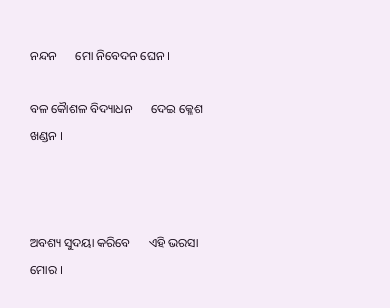ନନ୍ଦନ      ମୋ ନିବେଦନ ଘେନ ।

ବଳ କୈାଶଳ ବିଦ୍ୟାଧନ      ଦେଇ କ୍ଳେଶ ଖଣ୍ଡନ ।



ଅବଶ୍ୟ ସୁଦୟା କରିବେ      ଏହି ଭରସା ମୋର ।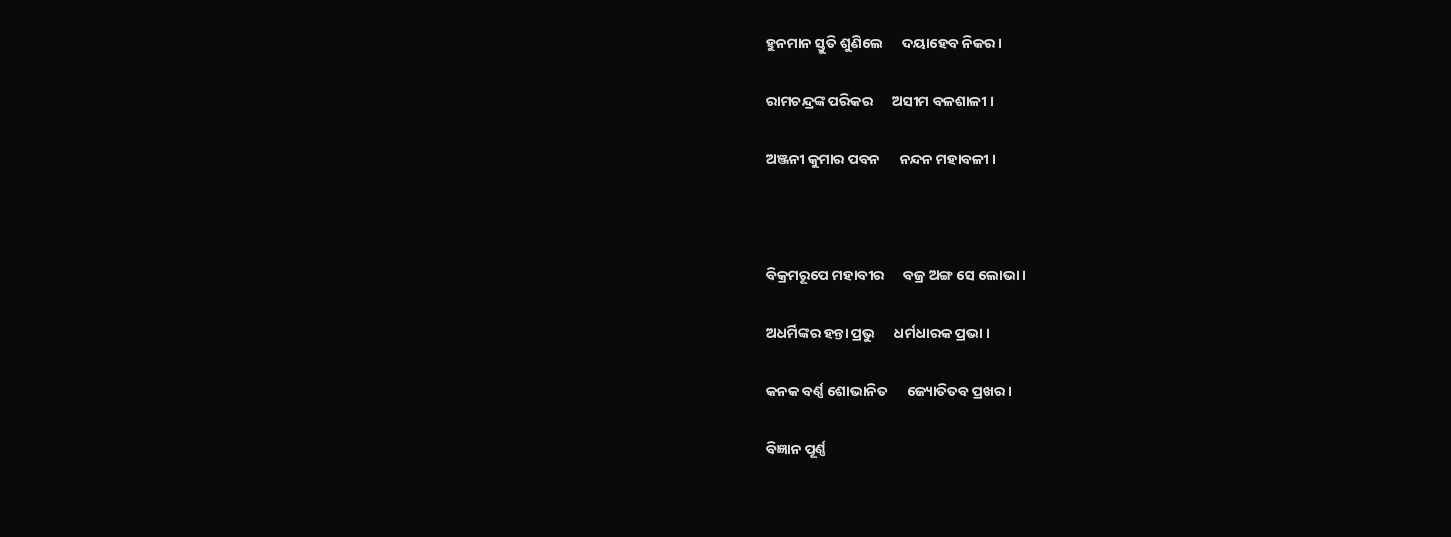ହୁନମାନ ସ୍ତୁତି ଶୁଣିଲେ      ଦୟାହେବ ନିକର ।

ରାମଚନ୍ଦ୍ରଙ୍କ ପରିକର      ଅସୀମ ବଳଶାଳୀ ।

ଅଞ୍ଜନୀ କୁମାର ପବନ      ନନ୍ଦନ ମହାବଳୀ ।



ବିକ୍ରମରୂପେ ମହାବୀର      ବଜ୍ର ଅଙ୍ଗ ସେ ଲୋଭା ।

ଅଧର୍ମିଙ୍କର ହନ୍ତା ପ୍ରଭୁ      ଧର୍ମଧାରକ ପ୍ରଭା ।

କନକ ବର୍ଣ୍ଣ ଶୋଭାନିତ      ଜ୍ୟୋତିତବ ପ୍ରଖର ।

ବିଜ୍ଞାନ ପୂର୍ଣ୍ଣ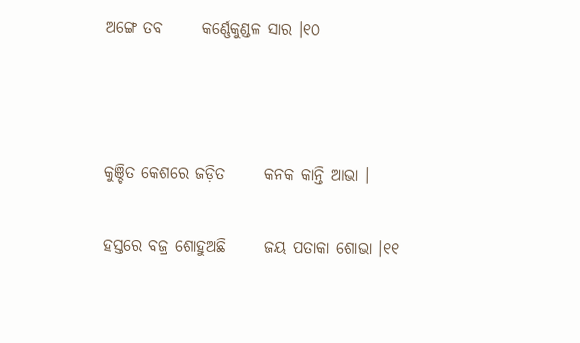ଅଙ୍ଗେ ତବ      କର୍ଣ୍ଣେକୁଣ୍ଡଳ ସାର ।୧୦



କୁଞ୍ଚିତ କେଶରେ ଜଡ଼ିତ      କନକ କାନ୍ତି ଆଭା ।

ହସ୍ତରେ ବଜ୍ର ଶୋହୁଅଛି      ଜୟ ପତାକା ଶୋଭା ।୧୧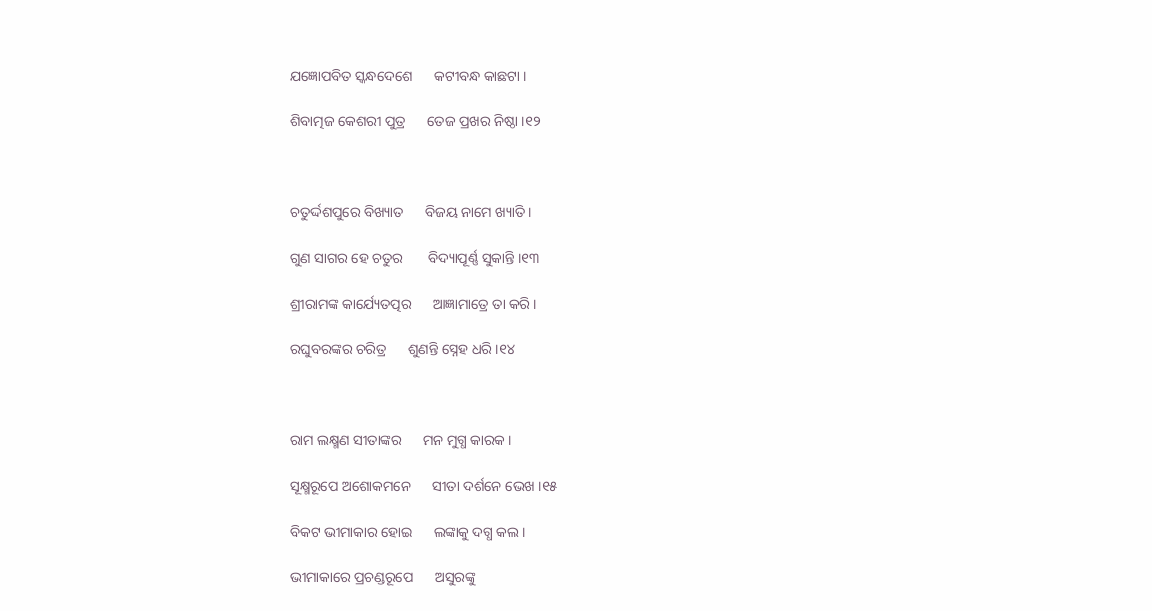ଯଜ୍ଞୋପବିତ ସ୍କନ୍ଧଦେଶେ      କଟୀବନ୍ଧ କାଛଟା ।

ଶିବାତ୍ମଜ କେଶରୀ ପୁତ୍ର      ତେଜ ପ୍ରଖର ନିଷ୍ଠା ।୧୨



ଚତୁର୍ଦ୍ଦଶପୁରେ ବିଖ୍ୟାତ      ବିଜୟ ନାମେ ଖ୍ୟାତି ।

ଗୁଣ ସାଗର ହେ ଚତୁର       ବିଦ୍ୟାପୂର୍ଣ୍ଣ ସୁକାନ୍ତି ।୧୩

ଶ୍ରୀରାମଙ୍କ କାର୍ଯ୍ୟେତତ୍ପର      ଆଜ୍ଞାମାତ୍ରେ ତା କରି ।

ରଘୁବରଙ୍କର ଚରିତ୍ର      ଶୁଣନ୍ତି ସ୍ନେହ ଧରି ।୧୪



ରାମ ଲକ୍ଷ୍ମଣ ସୀତାଙ୍କର      ମନ ମୁଗ୍ଧ କାରକ ।

ସୂକ୍ଷ୍ମରୂପେ ଅଶୋକମନେ      ସୀତା ଦର୍ଶନେ ଭେଖ ।୧୫

ବିକଟ ଭୀମାକାର ହୋଇ      ଲଙ୍କାକୁ ଦଗ୍ଧ କଲ ।

ଭୀମାକାରେ ପ୍ରଚଣ୍ଡରୂପେ      ଅସୁରଙ୍କୁ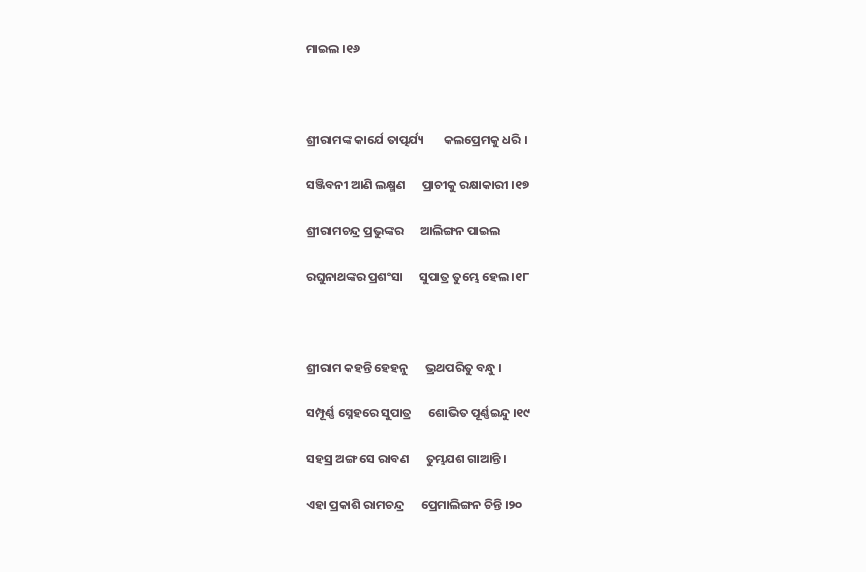ମାଇଲ ।୧୬



ଶ୍ରୀରାମଙ୍କ କାର୍ଯେ ତାତ୍ପର୍ଯ୍ୟ       କଲପ୍ରେମକୁ ଧରି ।

ସଞ୍ଜିବନୀ ଆଣି ଲକ୍ଷ୍ମଣ      ପ୍ରାଚୀକୁ ରକ୍ଷାକାରୀ ।୧୭

ଶ୍ରୀରାମଚନ୍ଦ୍ର ପ୍ରଭୁଙ୍କର      ଆଲିଙ୍ଗନ ପାଇଲ

ରଘୁନାଥଙ୍କର ପ୍ରଶଂସା      ସୁପାତ୍ର ତୁମ୍ଭେ ହେଲ ।୧୮



ଶ୍ରୀରାମ କହନ୍ତି ହେହନୁ      ଭ୍ରଥପରିତୁ ବନ୍ଧୁ ।

ସମ୍ପୂର୍ଣ୍ଣ ସ୍ନେହରେ ସୁପାତ୍ର      ଶୋଭିତ ପୂର୍ଣ୍ଣଇନ୍ଦୁ ।୧୯

ସହସ୍ର ଅଙ୍ଗ ସେ ରାବଣ      ତୁମ୍ଭଯଶ ଗାଆନ୍ତି ।

ଏହା ପ୍ରକାଶି ରାମଚନ୍ଦ୍ର      ପ୍ରେମାଲିଙ୍ଗନ ଚିନ୍ତି ।୨୦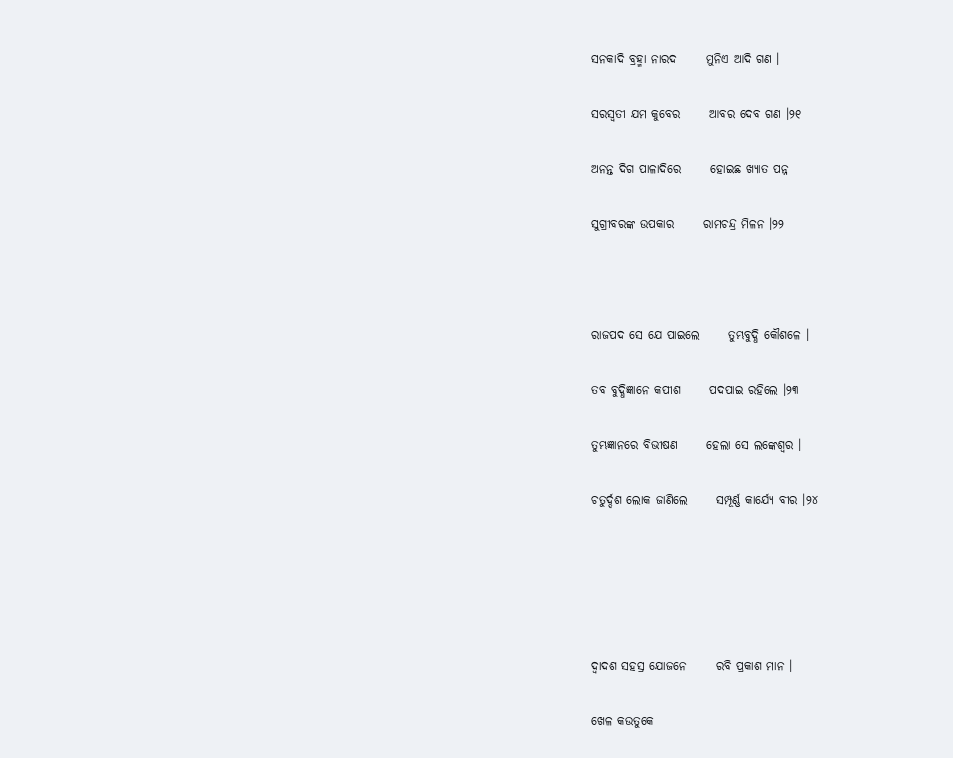ସନକାଦି ବ୍ରହ୍ମା ନାରଦ      ମୁନିଏ ଆଦି ଗଣ ।

ସରସ୍ୱତୀ ଯମ କୁବେର      ଆବର ଦେବ ଗଣ ।୨୧

ଅନନ୍ତ ଦିଗ ପାଳାଦିରେ      ହୋଇଛ ଖ୍ୟାତ ପନ୍ନ

ସୁଗ୍ରୀବରଙ୍କ ଉପକାର      ରାମଚନ୍ଦ୍ର ମିଳନ ।୨୨



ରାଜପଦ ସେ ଯେ ପାଇଲେ      ତୁମ୍ଭବୁଦ୍ଧି କୌଶଳେ ।

ତବ ବୁଦ୍ଧିଜ୍ଞାନେ କପୀଶ      ପଦପାଇ ରହିଲେ ।୨୩

ତୁମ୍ଭଜ୍ଞାନରେ ବିଭୀଷଣ      ହେଲା ସେ ଲଙ୍କେଶ୍ୱର ।

ଚତୁର୍ଦ୍ଦଶ ଲୋକ ଜାଣିଲେ      ସମ୍ପୂର୍ଣ୍ଣ କାର୍ଯ୍ୟେ ବୀର ।୨୪





ଦ୍ୱାଦଶ ସହସ୍ର ଯୋଜନେ      ରବି ପ୍ରକାଶ ମାନ ।

ଖେଳ କଉତୁକେ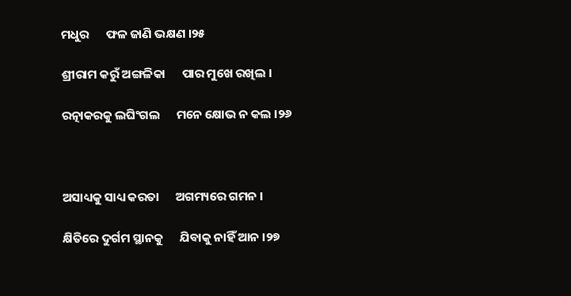ମଧୁର      ଫଳ ଜାଣି ଭକ୍ଷଣ ।୨୫

ଶ୍ରୀରାମ କରୁଁ ଅଙ୍ଗଳିକା      ପାର ମୁଖେ ରଖିଲ ।

ରତ୍ନାକରକୁ ଲଘିଂଗଲ      ମନେ କ୍ଷୋଭ ନ କଲ ।୨୬



ଅସାଧ୍ୟକୁ ସାଧ୍ୟ କରତା      ଅଗମ୍ୟରେ ଗମନ ।

କ୍ଷିତିରେ ଦୁର୍ଗମ ସ୍ଥାନକୁ      ଯିବାକୁ ନାହିଁ ଆନ ।୨୭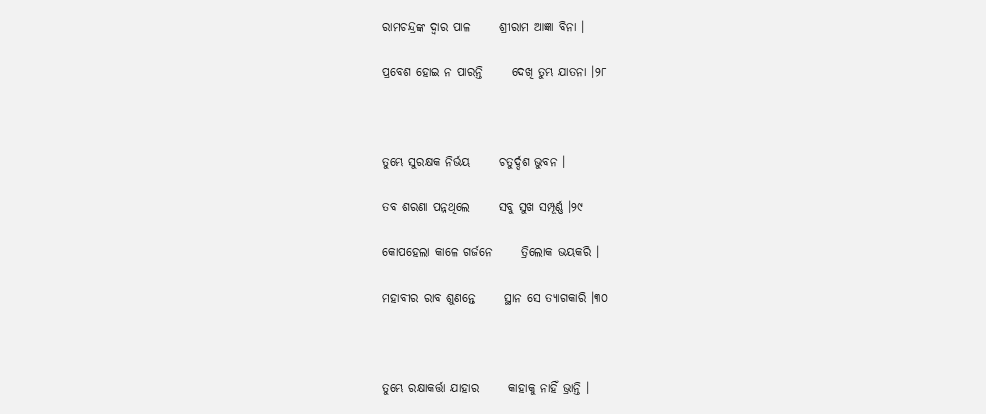ରାମଚନ୍ଦ୍ରଙ୍କ ଦ୍ୱାର ପାଳ      ଶ୍ରୀରାମ ଆଜ୍ଞା ବିନା ।

ପ୍ରବେଶ ହୋଇ ନ ପାରନ୍ତି      ଦେଖି ତୁମ୍ଭ ଯାତନା ।୨୮



ତୁମ୍ଭେ ସୁରକ୍ଷକ ନିର୍ଭୟ      ଚତୁର୍ଦ୍ଦଶ ଭୁବନ ।

ତବ ଶରଣା ପନ୍ନଥିଲେ      ସବୁ ସୁଖ ସମ୍ପୂର୍ଣ୍ଣ ।୨୯

କୋପହେଲା କାଳେ ଗର୍ଜନେ      ତ୍ରିଲୋକ ଭୟକରି ।

ମହାବୀର ରାବ ଶୁଣନ୍ତେ      ସ୍ଥାନ ସେ ତ୍ୟାଗକାରି ।୩୦



ତୁମ୍ଭେ ରକ୍ଷାକର୍ତ୍ତା ଯାହାର      କାହାକୁ ନାହିଁ ଭ୍ରାନ୍ତି ।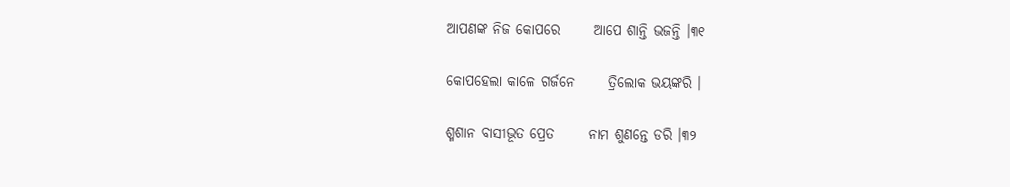ଆପଣଙ୍କ ନିଜ କୋପରେ      ଆପେ ଶାନ୍ତି ଭଜନ୍ତି ।୩୧

କୋପହେଲା କାଳେ ଗର୍ଜନେ      ତ୍ରିଲୋକ ଭୟଙ୍କରି ।

ଶ୍ମଶାନ ବାସୀଭୂତ ପ୍ରେତ      ନାମ ଶୁଣନ୍ତେ ଡରି ।୩୨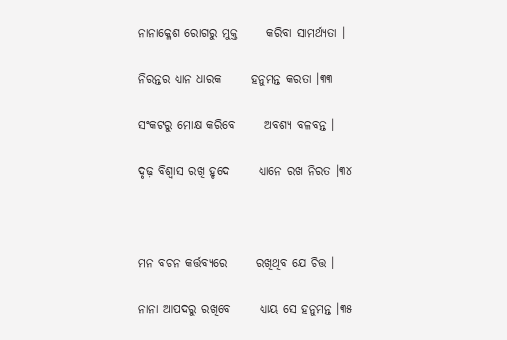ନାନାକ୍ଳେଶ ରୋଗରୁ ମୁକ୍ତ      କରିବା ସାମର୍ଥ୍ୟତା ।

ନିରନ୍ତର ଧ୍ୟାନ ଧାରକ      ହନୁମନ୍ତ କରତା ।୩୩

ସଂକଟରୁ ମୋକ୍ଷ କରିବେ      ଅବଶ୍ୟ ବଳବନ୍ତ ।

ଦୃଢ଼ ବିଶ୍ୱାସ ରଖି ହୃଦେ      ଧ୍ୟାନେ ରଖ ନିରତ ।୩୪



ମନ ବଚନ କର୍ତ୍ତବ୍ୟରେ      ରଖିଥିବ ଯେ ଚିତ୍ତ ।

ନାନା ଆପଦରୁ ରଖିବେ      ଧ୍ୟାୟ ସେ ହନୁମନ୍ତ ।୩୫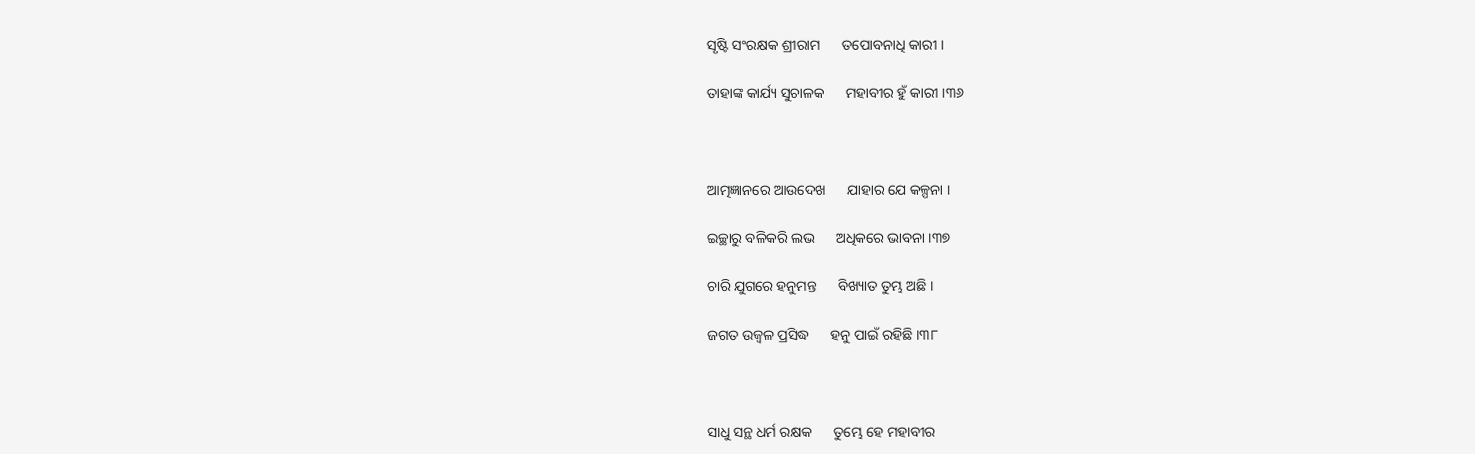ସୃଷ୍ଟି ସଂରକ୍ଷକ ଶ୍ରୀରାମ      ତପୋବନାଧି କାରୀ ।

ତାହାଙ୍କ କାର୍ଯ୍ୟ ସୁଚାଳକ      ମହାବୀର ହୁଁ କାରୀ ।୩୬



ଆତ୍ମଜ୍ଞାନରେ ଆଉଦେଖ      ଯାହାର ଯେ କଳ୍ପନା ।

ଇଚ୍ଛାରୁ ବଳିକରି ଲଭ      ଅଧିକରେ ଭାବନା ।୩୭

ଚାରି ଯୁଗରେ ହନୁମନ୍ତ      ବିଖ୍ୟାତ ତୁମ୍ଭ ଅଛି ।

ଜଗତ ଉଜ୍ୱଳ ପ୍ରସିଦ୍ଧ      ହନୁ ପାଇଁ ରହିଛି ।୩୮



ସାଧୁ ସନ୍ଥ ଧର୍ମ ରକ୍ଷକ      ତୁମ୍ଭେ ହେ ମହାବୀର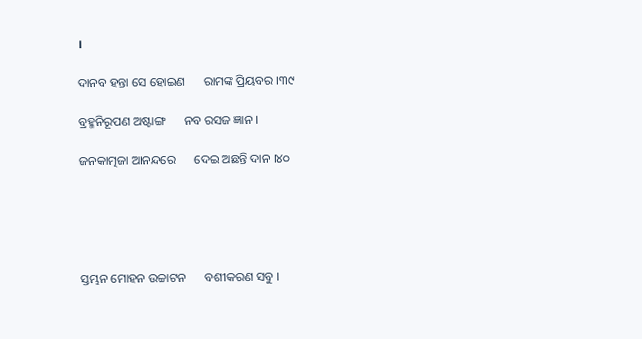।

ଦାନବ ହନ୍ତା ସେ ହୋଇଣ      ରାମଙ୍କ ପ୍ରିୟବର ।୩୯

ବ୍ରହ୍ମନିରୂପଣ ଅଷ୍ଟାଙ୍ଗ      ନବ ରସଜ ଜ୍ଞାନ ।

ଜନକାତ୍ମଜା ଆନନ୍ଦରେ      ଦେଇ ଅଛନ୍ତି ଦାନ ।୪୦





ସ୍ତମ୍ଭନ ମୋହନ ଉଚ୍ଚାଟନ      ବଶୀକରଣ ସବୁ ।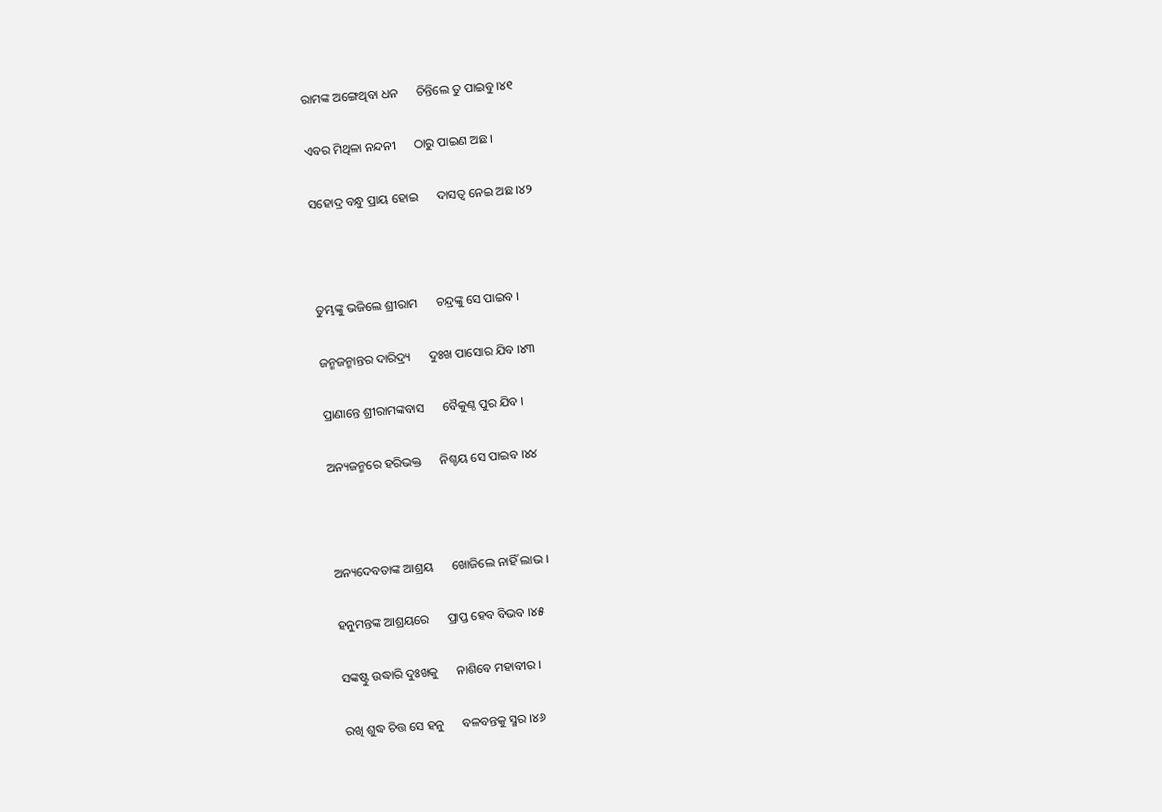ରାମଙ୍କ ଅଙ୍ଗେଥିବା ଧନ      ଚିନ୍ତିଲେ ତୁ ପାଇବୁ ।୪୧

ଏବର ମିଥିଳା ନନ୍ଦନୀ      ଠାରୁ ପାଇଣ ଅଛ ।

ସହୋଦ୍ର ବନ୍ଧୁ ପ୍ରାୟ ହୋଇ      ଦାସତ୍ୱ ନେଇ ଅଛ ।୪୨



ତୁମ୍ଭଙ୍କୁ ଭଜିଲେ ଶ୍ରୀରାମ      ଚନ୍ଦ୍ରଙ୍କୁ ସେ ପାଇବ ।

ଜନ୍ମଜନ୍ମାନ୍ତର ଦାରିଦ୍ର୍ୟ      ଦୁଃଖ ପାସୋର ଯିବ ।୪୩

ପ୍ରାଣାନ୍ତେ ଶ୍ରୀରାମଙ୍କବାସ      ବୈକୁଣ୍ଠ ପୁର ଯିବ ।

ଅନ୍ୟଜନ୍ମରେ ହରିଭକ୍ତ      ନିଶ୍ଚୟ ସେ ପାଇବ ।୪୪



ଅନ୍ୟଦେବତାଙ୍କ ଆଶ୍ରୟ      ଖୋଜିଲେ ନାହିଁ ଲାଭ ।

ହନୁମନ୍ତଙ୍କ ଆଶ୍ରୟରେ      ପ୍ରାପ୍ତ ହେବ ବିଭବ ।୪୫

ସଙ୍କଷ୍ଟୁ ଉଦ୍ଧାରି ଦୁଃଖକୁ      ନାଶିବେ ମହାବୀର ।

ରଖି ଶୁଦ୍ଧ ଚିତ୍ତ ସେ ହନୁ      ବଳବନ୍ତକୁ ସ୍ମର ।୪୬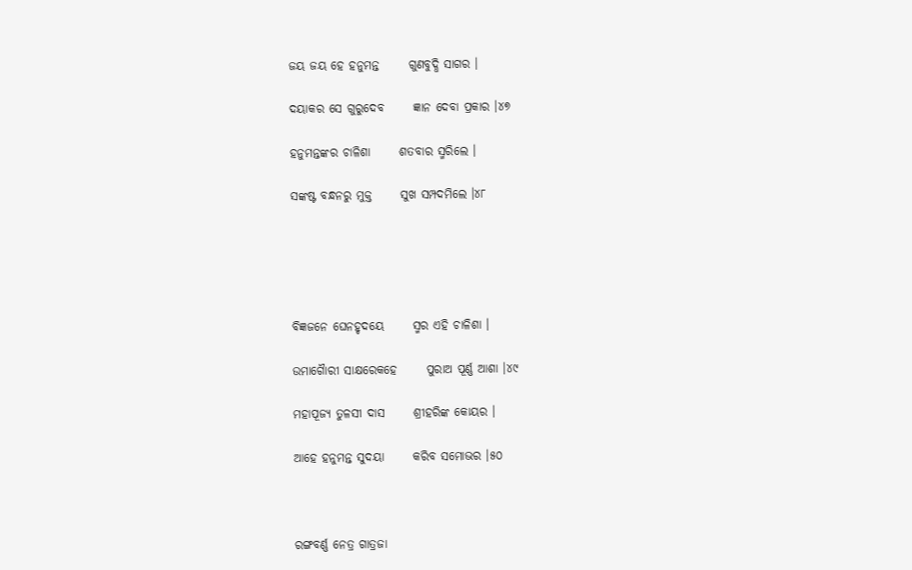ଜୟ ଜୟ ହେ ହନୁମନ୍ତ      ଗୁଣବୁଦ୍ଧି ସାଗର ।

ଦୟାକର ସେ ଗୁରୁଦେବ      ଜ୍ଞାନ ଦେବା ପ୍ରକାର ।୪୭

ହନୁମନ୍ତଙ୍କର ଚାଳିଶା      ଶତବାର ସ୍ମରିଲେ ।

ସଙ୍କଷ୍ଟ ବନ୍ଧନରୁ ମୁକ୍ତ      ସୁଖ ସମ୍ପଦମିଲେ ।୪୮





ବିଜ୍ଞଜନେ ଘେନହୃଦୟେ      ସ୍ମର ଏହି ଚାଳିଶା ।

ଉମାଗୈାରୀ ସାକ୍ଷରେକହେ      ପୁରାଅ ପୂର୍ଣ୍ଣ ଆଶା ।୪୯

ମହାପୂଜ୍ୟ ତୁଳସୀ ଦାସ      ଶ୍ରୀହରିଙ୍କ କୋୟର ।

ଆହେ ହନୁମନ୍ତ ସୁଦୟା      କରିବ ସମୋଭର ।୫୦



ରଙ୍ଗବର୍ଣ୍ଣ ନେତ୍ର ଗାତ୍ରଜା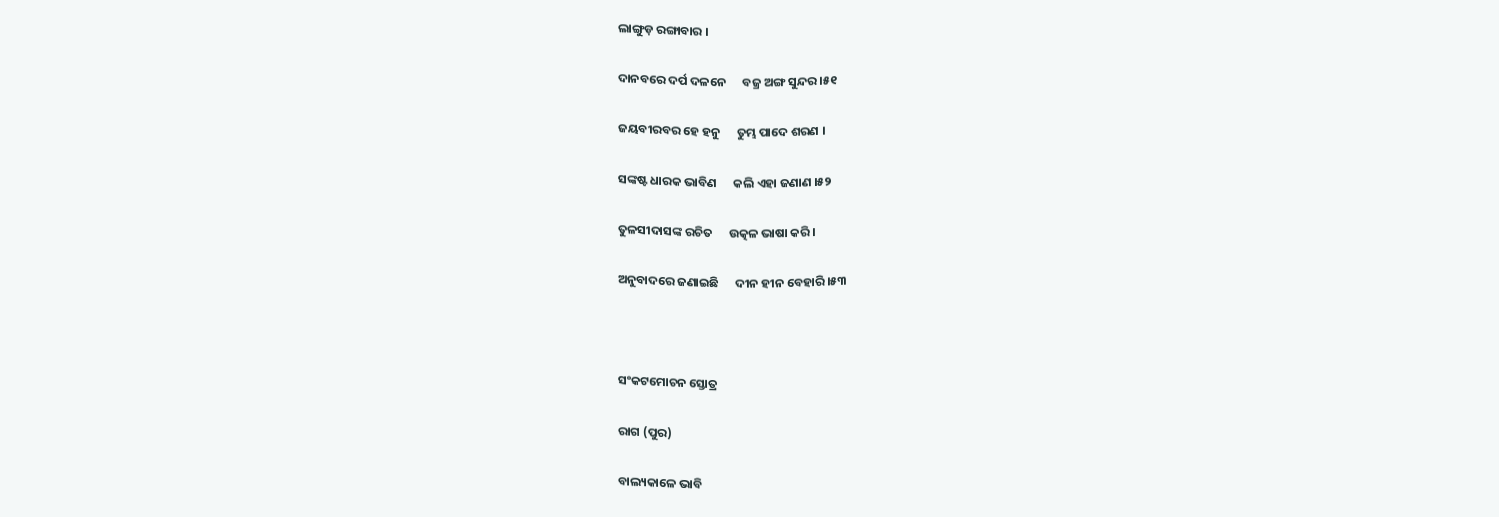ଲାଙ୍ଗୁଡ଼ ରଙ୍ଗାବାର ।

ଦାନବରେ ଦର୍ପ ଦଳନେ      ବଜ୍ର ଅଙ୍ଗ ସୁନ୍ଦର ।୫୧

ଜୟବୀରବର ହେ ହନୁ      ତୁମ୍ଭ ପାଦେ ଶରଣ ।

ସଙ୍କଷ୍ଟ ଧାରକ ଭାବିଣ      କଲି ଏହା ଜଣାଣ ।୫୨

ତୁଳସୀଦାସଙ୍କ ରଚିତ      ଉତ୍କଳ ଭାଷା କରି ।

ଅନୁବାଦରେ ଜଣାଇଛି      ଦୀନ ହୀନ ବେହାରି ।୫୩



ସଂକଟମୋଚନ ସ୍ତୋତ୍ର

ରାଗ (ପୁର)

ବାଲ୍ୟକାଳେ ଭାବି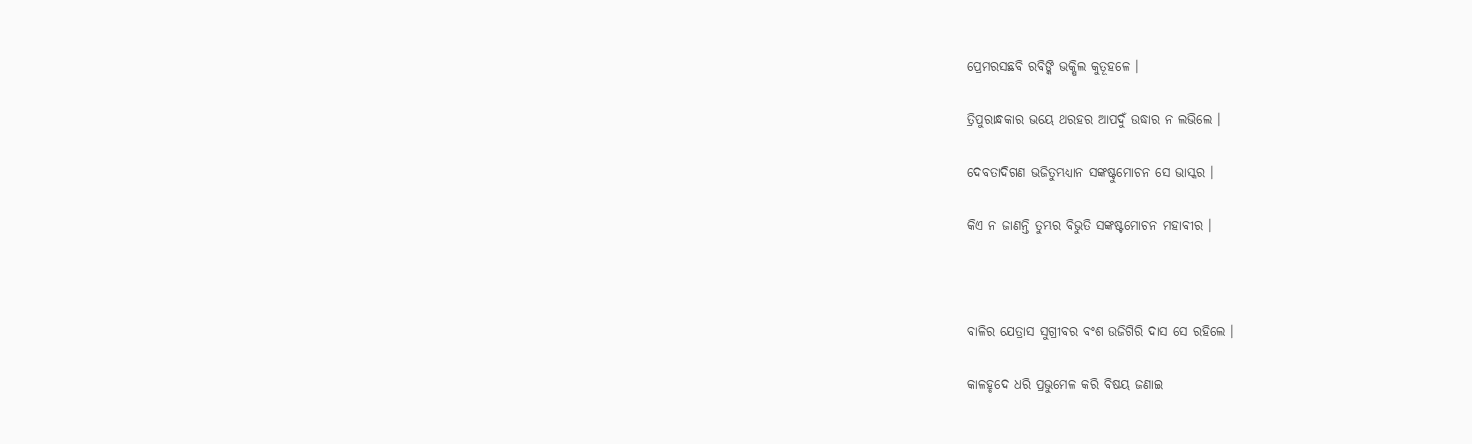ପ୍ରେମରସଛବି ରବିଙ୍କି ଭକ୍ଷିଲ କୁତୂହଳେ ।

ତ୍ରିପୁରାନ୍ଧକାର ଭୟେ ଥରହର ଆପଦୁଁ ଉଦ୍ଧାର ନ ଲଭିଲେ ।

ଦେବତାଦିଗଣ ଭଜିତୁମ୍ଭଧ୍ୟାନ ସଙ୍କଷ୍ଟୁମୋଚନ ସେ ଭାସ୍କର ।

କିଏ ନ ଜାଣନ୍ତି ତୁମ୍ଭର ବିଭୁତି ସଙ୍କଷ୍ଟମୋଚନ ମହାବୀର ।



ବାଳିର ଯେତ୍ରାସ ସୁଗ୍ରୀବର ବଂଶ ଉଜିଗିରି ଦାସ ସେ ରହିଲେ ।

କାଳହୃଦେ ଧରି ପ୍ରଭୁମେଳ କରି ବିଷୟ ଜଣାଇ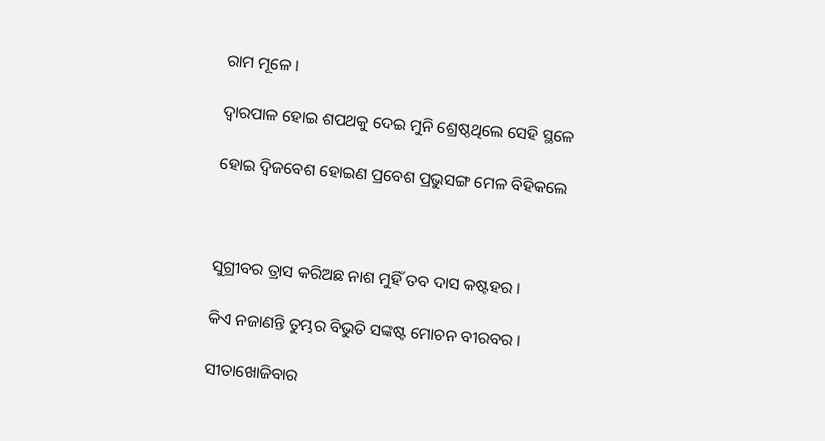ରାମ ମୂଳେ ।

ଦ୍ୱାରପାଳ ହୋଇ ଶପଥକୁ ଦେଇ ମୁନି ଶ୍ରେଷ୍ଠଥିଲେ ସେହି ସ୍ଥଳେ

ହୋଇ ଦ୍ୱିଜବେଶ ହୋଇଣ ପ୍ରବେଶ ପ୍ରଭୁସଙ୍ଗ ମେଳ ବିହିକଲେ



ସୁଗ୍ରୀବର ତ୍ରାସ କରିଅଛ ନାଶ ମୁହିଁ ତବ ଦାସ କଷ୍ଟହର ।

କିଏ ନଜାଣନ୍ତି ତୁମ୍ଭର ବିଭୁତି ସଙ୍କଷ୍ଟ ମୋଚନ ବୀରବର ।

ସୀତାଖୋଜିବାର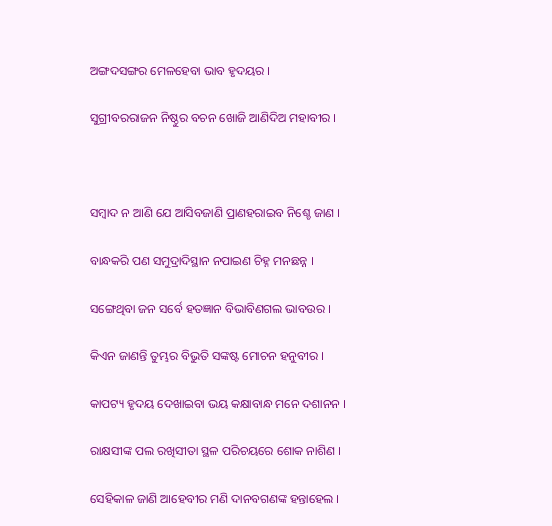ଅଙ୍ଗଦସଙ୍ଗର ମେଳହେବା ଭାବ ହୃଦୟର ।

ସୁଗ୍ରୀବରରାଜନ ନିଷ୍ଠୁର ବଚନ ଖୋଜି ଆଣିଦିଅ ମହାବୀର ।



ସମ୍ବାଦ ନ ଆଣି ଯେ ଆସିବଜାଣି ପ୍ରାଣହରାଇବ ନିଶ୍ଚେ ଜାଣ ।

ବାନ୍ଧକରି ପଣ ସମୁଦ୍ରାଦିସ୍ଥାନ ନପାଇଣ ଚିହ୍ନ ମନଛନ୍ନ ।

ସଙ୍ଗେଥିବା ଜନ ସର୍ବେ ହତଜ୍ଞାନ ବିଭାବିଣଗଲ ଭାବଉର ।

କିଏନ ଜାଣନ୍ତି ତୁମ୍ଭର ବିଭୁତି ସଙ୍କଷ୍ଟ ମୋଚନ ହନୁବୀର ।

କାପଟ୍ୟ ହୃଦୟ ଦେଖାଇବା ଭୟ କକ୍ଷାବାନ୍ଧ ମନେ ଦଶାନନ ।

ରାକ୍ଷସୀଙ୍କ ପଲ ରଖିସୀତା ସ୍ଥଳ ପରିଚୟରେ ଶୋକ ନାଶିଣ ।

ସେହିକାଳ ଜାଣି ଆହେବୀର ମଣି ଦାନବଗଣଙ୍କ ହନ୍ତାହେଲ ।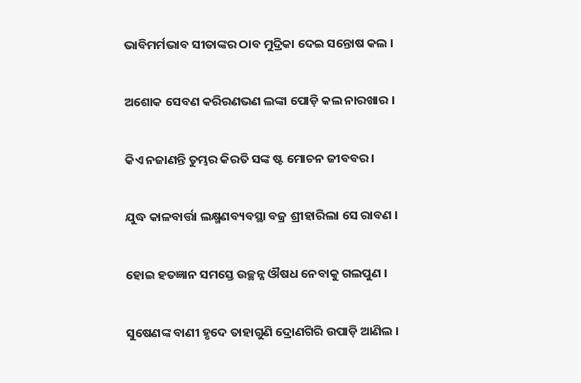ଭାବିମର୍ମଭାବ ସୀତାଙ୍କର ଠାବ ମୁଦ୍ରିକା ଦେଇ ସନ୍ତୋଷ କଲ ।

ଅଶୋକ ସେବଣ କରିରଣଭଣ ଲଙ୍କା ପୋଡ଼ି କଲ ନାରଖାର ।

କିଏ ନଜାଣନ୍ତି ତୁମ୍ଭର କିରତି ସଙ୍କ ଷ୍ଟ ମୋଚନ ଜୀବବର ।

ଯୁଦ୍ଧ କାଳବାର୍ତ୍ତା ଲକ୍ଷ୍ମଣବ୍ୟବସ୍ଥା ବଜ୍ର ଶ୍ରୀହାରିଲା ସେ ରାବଣ ।

ହୋଇ ହତଜ୍ଞାନ ସମସ୍ତେ ଉଚ୍ଛନ୍ନ ଔଷଧ ନେବାକୁ ଗଲପୁଣ ।

ସୁଷେଣଙ୍କ ବାଣୀ ହୃଦେ ତାହାଗୁଣି ଦ୍ରୋଣଗିରି ଉପାଡ଼ି ଆଣିଲ ।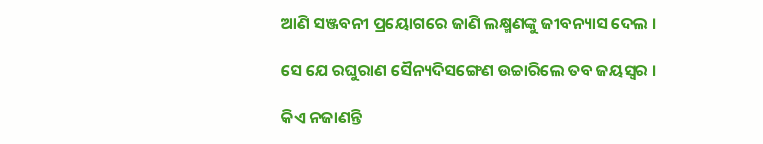ଆଣି ସଞ୍ଜବନୀ ପ୍ରୟୋଗରେ ଜାଣି ଲକ୍ଷ୍ମଣଙ୍କୁ ଜୀବନ୍ୟାସ ଦେଲ ।

ସେ ଯେ ରଘୁରାଣ ସୈନ୍ୟଦିସଙ୍ଗେଣ ଉଚ୍ଚାରିଲେ ତବ ଜୟସ୍ୱର ।

କିଏ ନଜାଣନ୍ତି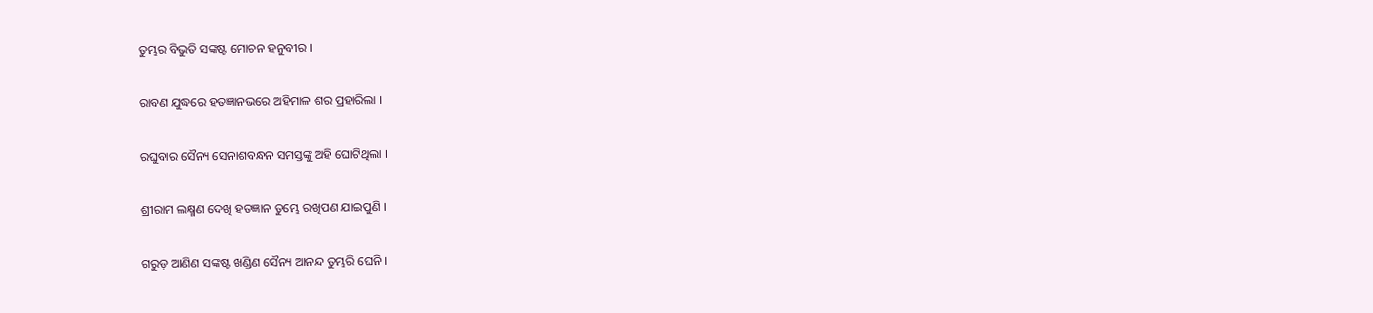ତୁମ୍ଭର ବିଭୁତି ସଙ୍କଷ୍ଟ ମୋଚନ ହନୁବୀର ।

ରାବଣ ଯୁଦ୍ଧରେ ହତଜ୍ଞାନଭରେ ଅହିମାଳ ଶର ପ୍ରହାରିଲା ।

ରଘୁବାର ସୈନ୍ୟ ସେନାଶବନ୍ଧନ ସମସ୍ତଙ୍କୁ ଅହି ଘୋଟିଥିଲା ।

ଶ୍ରୀରାମ ଲକ୍ଷ୍ମଣ ଦେଖି ହତଜ୍ଞାନ ତୁମ୍ଭେ ରଖିପଣ ଯାଇପୁଣି ।

ଗରୁଡ଼ ଆଣିଣ ସଙ୍କଷ୍ଟ ଖଣ୍ଡିଣ ସୈନ୍ୟ ଆନନ୍ଦ ତୁମ୍ଭରି ଘେନି ।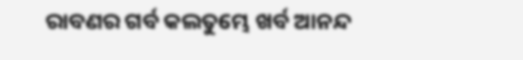ରାବଣର ଗର୍ବ କଲତୁମ୍ଭେ ଖର୍ବ ଆନନ୍ଦ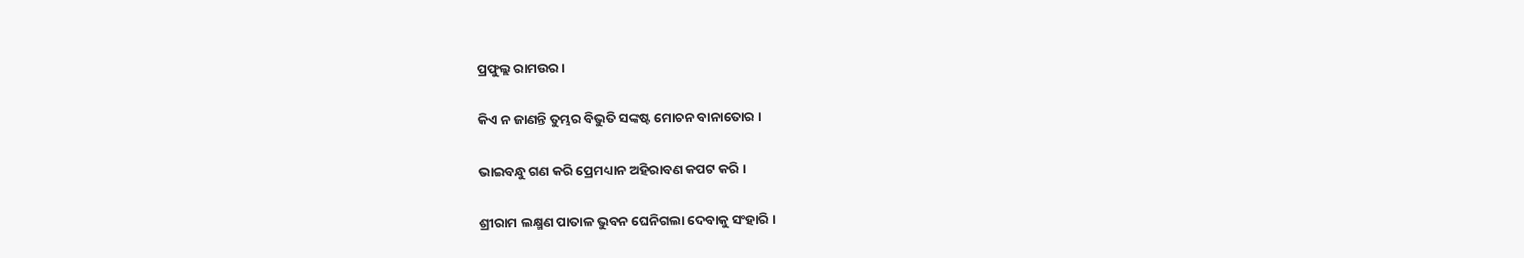ପ୍ରଫୁଲ୍ଲ ରାମଉର ।

କିଏ ନ ଜାଣନ୍ତି ତୁମ୍ଭର ବିଭୁତି ସଙ୍କଷ୍ଟ ମୋଚନ ବାନାତୋର ।

ଭାଇବନ୍ଧୁ ଗଣ କରି ପ୍ରେମଧ୍ୟାନ ଅହିରାବଣ କପଟ କରି ।

ଶ୍ରୀରାମ ଲକ୍ଷ୍ମଣ ପାତାଳ ଭୁବନ ଘେନିଗଲା ଦେବାକୁ ସଂହାରି ।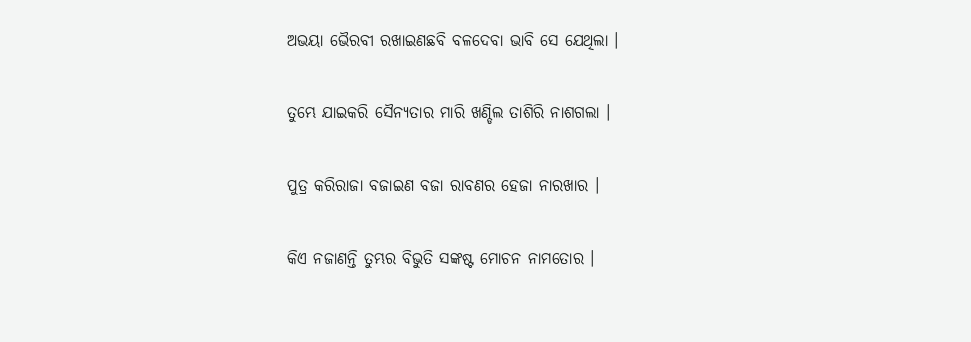ଅଭୟା ଭୈରବୀ ରଖାଇଣଛବି ବଳଦେବା ଭାବି ସେ ଯେଥିଲା ।

ତୁମ୍ଭେ ଯାଇକରି ସୈନ୍ୟତାର ମାରି ଖଣ୍ଡିଲ ତାଶିରି ନାଶଗଲା ।

ପୁତ୍ର କରିରାଜା ବଜାଇଣ ବଜା ରାବଣର ହେଜା ନାରଖାର ।

କିଏ ନଜାଣନ୍ତି ତୁମ୍ଭର ବିଭୁତି ସଙ୍କଷ୍ଟ ମୋଚନ ନାମତୋର ।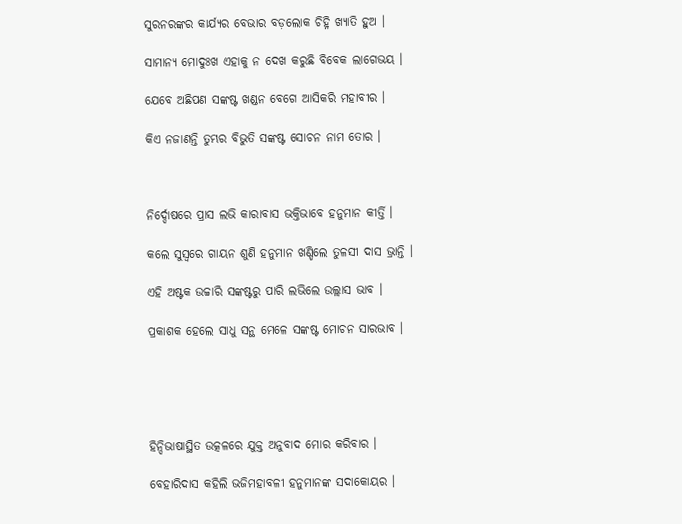ସୁରନରଙ୍କର କାର୍ଯ୍ୟର ବେଭାର ବଡ଼ଲୋକ ଚିହ୍ନି ଖ୍ୟାତି ହୁଅ ।

ସାମାନ୍ୟ ମୋଦୁଃଖ ଏହାକୁ ନ ଦେଖ କରୁଛି ବିବେକ ଲାଗେଭୟ ।

ଯେବେ ଅଛିପଣ ସଙ୍କଷ୍ଟ ଖଣ୍ଡନ ବେଗେ ଆସିକରି ମହାବୀର ।

କିଏ ନଜାଣନ୍ତି ତୁମ୍ଭର ବିଭୁତି ସଙ୍କଷ୍ଟ ସୋଚନ ନାମ ତୋର ।



ନିର୍ଦ୍ଦୋଷରେ ପ୍ରାସ ଲଭି କାରାବାସ ଭକ୍ତିଭାବେ ହନୁମାନ କୀର୍ତ୍ତି ।

କଲେ ସୁସ୍ୱରେ ଗାୟନ ଶୁଣି ହନୁମାନ ଖଣ୍ଡିଲେ ତୁଳସୀ ଦାସ ଭ୍ରାନ୍ତି ।

ଏହି ଅଷ୍ଟକ ଉଚ୍ଚାରି ସଙ୍କଷ୍ଟରୁ ପାରି ଲଭିଲେ ଉଲ୍ଲାସ ଭାବ ।

ପ୍ରକାଶକ ହେଲେ ସାଧୁ ସନ୍ଥ ମେଳେ ସଙ୍କଷ୍ଟ ମୋଚନ ସାରଭାବ ।





ହିନ୍ଦିଭାଷାସ୍ଥିତ ଉତ୍କଳରେ ଯୁକ୍ତ ଅନୁବାଦ ମୋର କରିବାର ।

ବେହାରିଦାସ କହିଲି ଭଜିମହାବଳୀ ହନୁମାନଙ୍କ ସଦାକୋୟର ।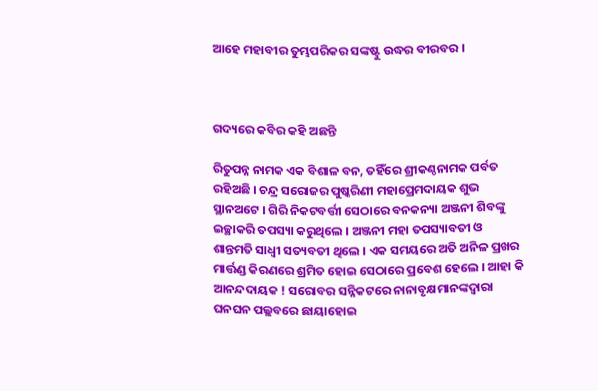ଆହେ ମହାବୀର ତୁମ୍ଭପରିକର ସଙ୍କଷ୍ଟୁ ଉଦ୍ଧର ବୀରବର ।



ଗଦ୍ୟରେ କବିର କହି ଅଛନ୍ତି

ରିତୁପନ୍ନ ନାମକ ଏକ ବିଶାଳ ବନ, ତହିଁରେ ଶ୍ରୀକଣ୍ଠନାମକ ପର୍ବତ ରହିଅଛି । ଚନ୍ଦ୍ର ସରୋଜର ପୁଷ୍କରିଣୀ ମହାପ୍ରେମଦାୟକ ଶୁଭ ସ୍ଥାନଅଟେ । ଗିରି ନିକଟବର୍ତ୍ତୀ ସେଠାରେ ବନକନ୍ୟା ଅଞ୍ଜନୀ ଶିବଙ୍କୁ ଇଚ୍ଛାକରି ତପସ୍ୟା କରୁଥିଲେ । ଅଞ୍ଜନୀ ମହା ତପସ୍ୟାବତୀ ଓ ଶାନ୍ତମତି ସାଧ୍ୱୀ ସତ୍ୟବତୀ ଥିଲେ । ଏକ ସମୟରେ ଅତି ଅନିଳ ପ୍ରଖର ମାର୍ତ୍ତଣ୍ଡ କିରଣରେ ଶ୍ରମିତ ହୋଇ ସେଠାରେ ପ୍ରବେଶ ହେଲେ । ଆହା କି ଆନନ୍ଦଦାୟକ ! ସରୋବର ସନ୍ନିକଟରେ ନାନାବୃକ୍ଷମାନଙ୍କଦ୍ୱାରା ଘନଘନ ପଲ୍ଲବରେ ଛାୟାହୋଇ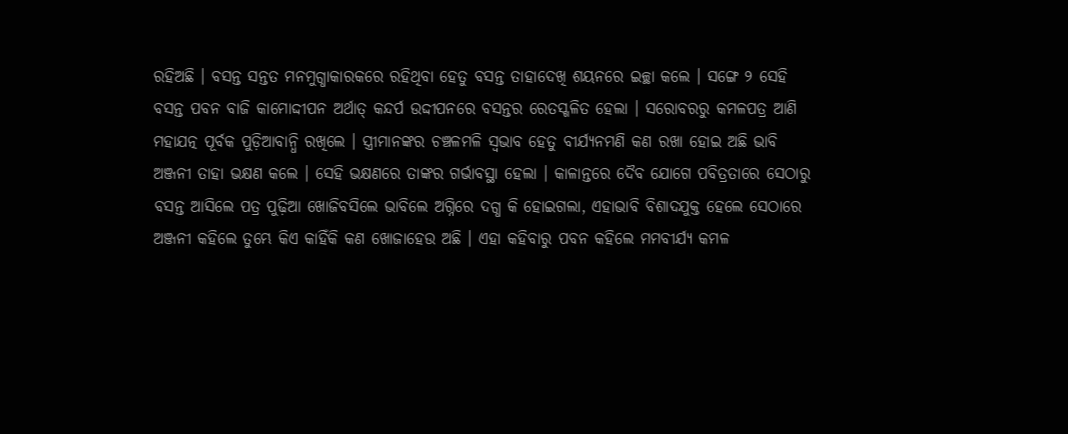ରହିଅଛି । ବସନ୍ତ ସନ୍ତତ ମନମୁଗ୍ଧାକାରକରେ ରହିଥିବା ହେତୁ ବସନ୍ତ ତାହାଦେଖି ଶୟନରେ ଇଚ୍ଛା କଲେ । ସଙ୍ଗେ ୨ ସେହି ବସନ୍ତ ପବନ ବାଜି କାମୋଦ୍ଦୀପନ ଅର୍ଥାତ୍‌ କନ୍ଦର୍ପ ଉଦ୍ଦୀପନରେ ବସନ୍ତର ରେତସ୍ଖଳିତ ହେଲା । ସରୋବରରୁ କମଳପତ୍ର ଆଣି ମହାଯତ୍ନ ପୂର୍ବକ ପୁଡ଼ିଆବାନ୍ଧି ରଖିଲେ । ସ୍ତ୍ରୀମାନଙ୍କର ଚଞ୍ଚଳମଳି ସ୍ୱଭାବ ହେତୁ ବୀର୍ଯ୍ୟନମଣି କଣ ରଖା ହୋଇ ଅଛି ଭାବି ଅଞ୍ଜନୀ ତାହା ଭକ୍ଷଣ କଲେ । ସେହି ଭକ୍ଷଣରେ ତାଙ୍କର ଗର୍ଭାବସ୍ଥା ହେଲା । କାଳାନ୍ତରେ ଦୈବ ଯୋଗେ ପବିତ୍ରତାରେ ସେଠାରୁ ବସନ୍ତ ଆସିଲେ ପତ୍ର ପୁଢ଼ିଆ ଖୋଜିବସିଲେ ଭାବିଲେ ଅଗ୍ନିରେ ଦଗ୍ଧ କି ହୋଇଗଲା, ଏହାଭାବି ବିଶାଦଯୁକ୍ତ ହେଲେ ସେଠାରେ ଅଞ୍ଜନୀ କହିଲେ ତୁମ୍ଭେ କିଏ କାହିଁକି କଣ ଖୋଜାହେଉ ଅଛି । ଏହା କହିବାରୁ ପବନ କହିଲେ ମମବୀର୍ଯ୍ୟ କମଳ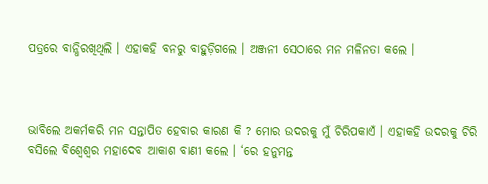ପତ୍ରରେ ବାନ୍ଧିରଖିଥିଲି । ଏହାକହି ବନରୁ ବାହୁଡ଼ିଗଲେ । ଅଞ୍ଜନୀ ସେଠାରେ ମନ ମଳିନତା କଲେ ।



ଭାବିଲେ ଅକର୍ମକରି ମନ ସନ୍ତାପିତ ହେବାର କାରଣ କି ? ମୋର ଉଦରକୁ ମୁଁ ଚିରିପକାଏଁ । ଏହାକହି ଉଦରକୁ ଚିରି ବସିଲେ ବିଶ୍ୱେଶ୍ୱର ମହାଦେବ ଆକାଶ ବାଣୀ କଲେ । ‘ରେ ହନୁମନ୍ତ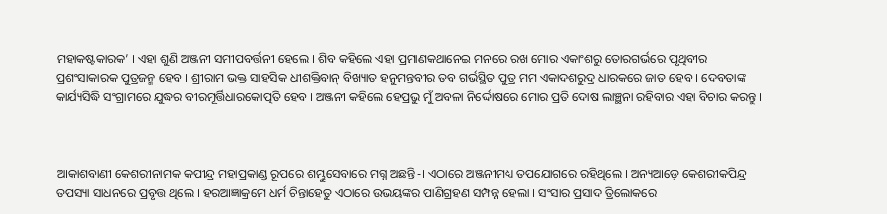ମହାକଷ୍ଟକାରକ’ । ଏହା ଶୁଣି ଅଞ୍ଜନୀ ସମୀପବର୍ତ୍ତନୀ ହେଲେ । ଶିବ କହିଲେ ଏହା ପ୍ରମାଣକଥାନେଇ ମନରେ ରଖ ମୋର ଏକାଂଶରୁ ତୋରଗର୍ଭରେ ପୃଥିବୀର ପ୍ରଶଂସାକାରକ ପୁତ୍ରଜନ୍ମ ହେବ । ଶ୍ରୀରାମ ଭକ୍ତ ସାହସିକ ଧୀଶକ୍ତିବାନ୍‌ ବିଖ୍ୟାତ ହନୁମନ୍ତବୀର ତବ ଗର୍ଭସ୍ଥିତ ପୁତ୍ର ମମ ଏକାଦଶରୁଦ୍ର ଧାରକରେ ଜାତ ହେବ । ଦେବତାଙ୍କ କାର୍ଯ୍ୟସିଦ୍ଧି ସଂଗ୍ରାମରେ ଯୁଦ୍ଧର ବୀରମୂର୍ତ୍ତିଧାରକୋତ୍ପତି ହେବ । ଅଞ୍ଜନୀ କହିଲେ ହେପ୍ରଭୁ ମୁଁ ଅବଳା ନିର୍ଦ୍ଦୋଷରେ ମୋର ପ୍ରତି ଦୋଷ ଲାଞ୍ଛନା ରହିବାର ଏହା ବିଚାର କରନ୍ତୁ ।



ଆକାଶବାଣୀ କେଶରୀନାମକ କପୀନ୍ଦ୍ର ମହାପ୍ରକାଣ୍ଡ ରୂପରେ ଶମ୍ଭୁସେବାରେ ମଗ୍ନ ଅଛନ୍ତି-। ଏଠାରେ ଅଞ୍ଜନୀମଧ୍ୟ ତପଯୋଗରେ ରହିଥିଲେ । ଅନ୍ୟଆଡ଼େ କେଶରୀକପିନ୍ଦ୍ର ତପସ୍ୟା ସାଧନରେ ପ୍ରବୃତ୍ତ ଥିଲେ । ହରଆଜ୍ଞାକ୍ରମେ ଧର୍ମ ଚିନ୍ତାହେତୁ ଏଠାରେ ଉଭୟଙ୍କର ପାଣିଗ୍ରହଣ ସମ୍ପନ୍ନ ହେଲା । ସଂସାର ପ୍ରସାଦ ତ୍ରିଲୋକରେ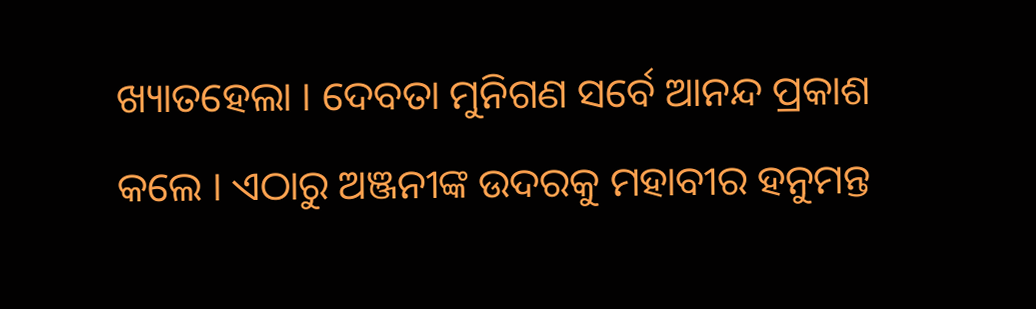ଖ୍ୟାତହେଲା । ଦେବତା ମୁନିଗଣ ସର୍ବେ ଆନନ୍ଦ ପ୍ରକାଶ କଲେ । ଏଠାରୁ ଅଞ୍ଜନୀଙ୍କ ଉଦରକୁ ମହାବୀର ହନୁମନ୍ତ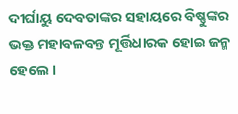ଦୀର୍ଘାୟୁ ଦେବତାଙ୍କର ସହାୟରେ ବିଷ୍ଣୁଙ୍କର ଭକ୍ତ ମହାବଳବନ୍ତ ମୂର୍ତ୍ତିଧାରକ ହୋଇ ଜନ୍ମ ହେଲେ ।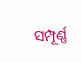ସମ୍ପୂର୍ଣ୍ଣ